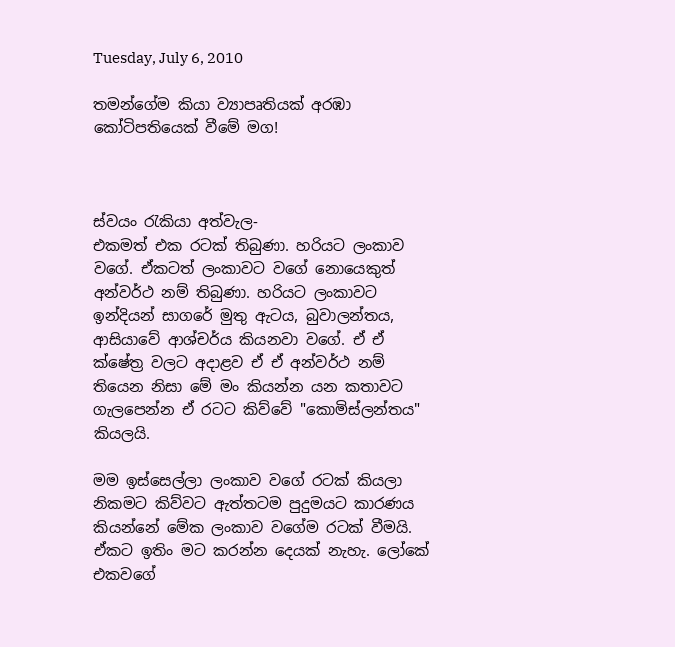Tuesday, July 6, 2010

තමන්ගේම කියා ව්‍යාපෘතියක් අරඹා කෝටිපතියෙක් වීමේ මග!



ස්වයං රැකියා අත්වැල-
එකමත් එක රටක් තිබුණා. හරියට ලංකා‍ව වගේ. ඒකටත් ලංකාවට වගේ නොයෙකුත් අන්වර්ථ නම් තිබුණා. හරියට ලංකාවට ඉන්දියන් සාගරේ මුතු ඇටය, බුවාලන්තය, ආසියාවේ ආශ්චර්ය කියනවා වගේ. ඒ ඒ ක්ෂේත්‍ර වලට අදාළව ඒ ඒ අන්වර්ථ නම් තියෙන නිසා මේ මං කියන්න යන කතාවට ගැලපෙන්න ඒ රටට කිව්වේ "කොමිස්ලන්තය" කියලයි.

මම ඉස්සෙල්ලා ලංකා‍ව වගේ රටක් කියලා නිකමට කිව්වට ඇත්තටම පුදුමයට කාරණය කියන්නේ මේක ලංකාව වගේම රටක් වීමයි. ඒකට ඉතිං මට කරන්න දෙයක් නැහැ. ලෝකේ එකවගේ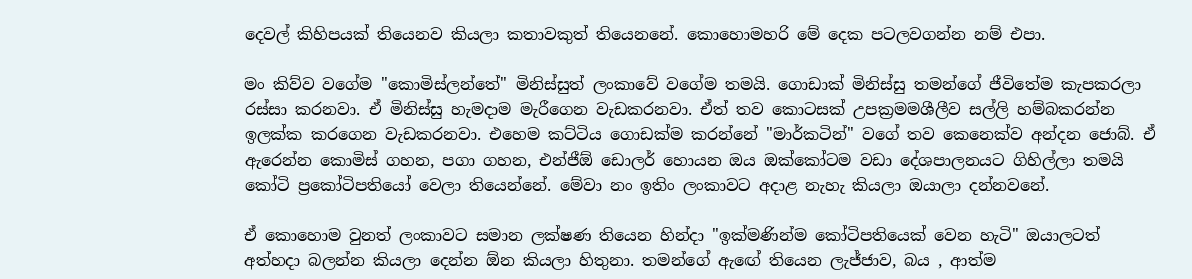දෙවල් කිහිපයක් තියෙනව කියලා කතාවකුත් තියෙනනේ. කොහොමහරි මේ දෙක පටලවගන්න නම් එපා.

මං කිව්ව වගේම "කොමිස්ලන්තේ" මිනිස්සුත් ලංකාවේ වගේම තමයි. ගොඩාක් මිනිස්සු තමන්ගේ ජීවිතේම කැපකරලා රස්සා කරනවා. ඒ මිනිස්සු හැමදාම මැරීගෙන වැඩකරනවා. ඒත් තව කොටසක් උපක්‍රමමශීලීව සල්ලි හම්බකරන්න ඉලක්ක කරගෙන වැඩකරනවා. එහෙම කට්ටිය ගොඩක්ම කරන්නේ "මාර්කටින්" වගේ තව කෙනෙක්ව අන්දන ජොබ්. ඒ ඇරෙන්න කොමිස් ගහන, පගා ගහන, එන්ජීඕ ඩොලර් හොයන ඔය ඔක්කෝටම වඩා දේශපාලනයට ගිහිල්ලා තමයි කෝටි ප්‍රකෝටිපතියෝ වෙලා තියෙන්නේ. මේවා නං ඉතිං ලංකාවට අදාළ නැහැ කියලා ඔයාලා දන්නවනේ.

ඒ කොහොම වුනත් ලංකාවට සමාන ලක්ෂණ තියෙන හින්දා "ඉක්මණින්ම කෝටිපතියෙක් වෙන හැටි" ඔයාලටත් අත්හදා බලන්න කියලා දෙන්න ඕන කියලා හිතුනා. තමන්ගේ ඇ‍ඟේ තියෙන ලැජ්ජාව, බය , ආත්ම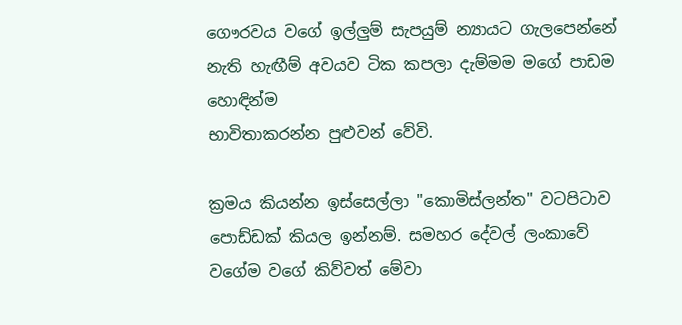ගෞරවය වගේ ඉල්ලුම් සැපයුම් න්‍යායට ගැ‍ලපෙන්නේ නැති හැඟීම් අවයව ටික කපලා දැම්මම මගේ පාඩම හොඳින්ම
භාවිතාකරන්න පුළුවන් වේවි.

ක්‍රමය කියන්න ඉස්සෙල්ලා "කොමිස්ලන්ත" වටපිටාව පොඩ්ඩක් කියල ඉන්නම්. සමහර දේවල් ලංකාවේ වගේම වගේ කිව්වත් මේවා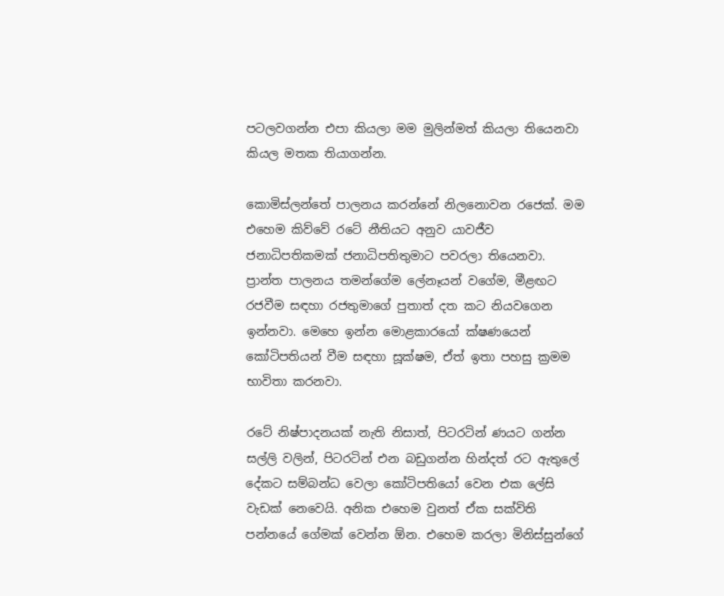පටලවගන්න එපා කියලා මම මුලින්මත් කියලා තියෙනවා කියල මතක තියාගන්න.

කොමිස්ලන්තේ පාලනය කරන්නේ නිලනොවන රජෙක්. මම එහෙම කිව්වේ රටේ නීතියට අනුව යාවජීව ජනාධිපතිකමක් ජනාධිපතිතුමාට පවරලා තියෙනවා. ප්‍රාන්ත පාලනය තමන්ගේම ලේනෑයන් වගේම, මීළඟට රජවීම සඳහා රජතුමාගේ පුතාත් දත කට නියවගෙන ඉන්නවා. මෙහෙ ඉන්න මොළකාරයෝ ක්ෂණයෙන් කෝටිපතියන් වීම සඳහා සූක්ෂම, ඒත් ඉතා පහසු ක්‍රමම භාවිතා කරනවා.

රටේ නිෂ්පාදනයක් නැති නිසාත්, පිටරටින් ණයට ගන්න සල්ලි වලින්, පිටරටින් එන බඩුගන්න හින්දත් රට ඇතුලේ දේකට සම්බන්ධ වෙලා කෝටිපතියෝ වෙන එක ලේසි වැඩක් නෙවෙයි. අනික එහෙම වුනත් ඒක සක්විති පන්නයේ ගේමක් වෙන්න ඕන. එහෙම කරලා මිනිස්සුන්ගේ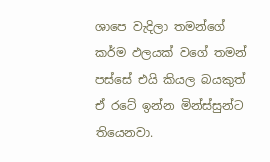ශාපෙ වැදිලා තමන්ගේ කර්ම ඵලයක් වගේ තමන් පස්සේ එයි කියල බයකුත් ඒ රටේ ඉන්න මින්ස්සුන්ට තියෙනවා.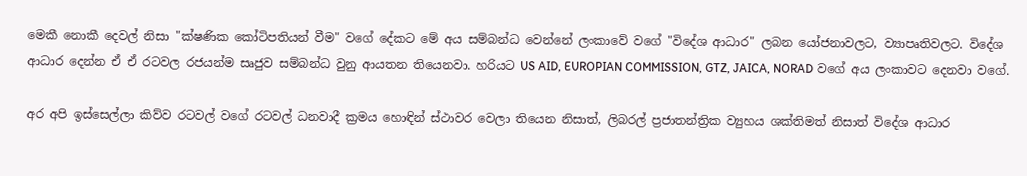මෙකී නොකී දෙවල් නිසා "ක්ෂණික කෝටිපතියන් වීම" වගේ දේකට මේ අය සම්බන්ධ වෙන්නේ ලංකාවේ වගේ "විදේශ ආධාර" ලබන යෝජනාවලට, ව්‍යාපෘතිවලට. විදේශ ආධාර දෙන්න ඒ ඒ රටවල රජයන්ම සෘජුව සම්බන්ධ වුනු ආයතන තියෙනවා. හරියට US AID, EUROPIAN COMMISSION, GTZ, JAICA, NORAD වගේ අය ලංකාවට දෙනවා වගේ.

අර අපි ඉස්සෙල්ලා කිව්ව රටවල් වගේ රටවල් ධනවාදී ක්‍රමය හොඳින් ස්ථාවර වෙලා තියෙන නිසාත්, ලිබරල් ප්‍රජාතන්ත්‍රික ව්‍යුහය ශක්තිමත් නිසාත් විදේශ ආධාර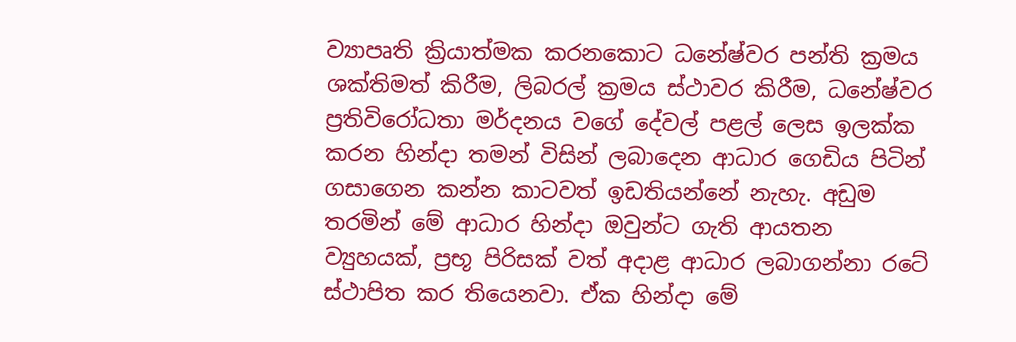ව්‍යාපෘති ක්‍රියාත්මක කරනකොට ධනේෂ්වර පන්ති ක්‍රමය ශක්තිමත් කිරීම, ලිබරල් ක්‍රමය ස්ථාවර කිරීම, ධනේෂ්වර ප්‍රතිවිරෝධතා මර්දනය වගේ දේවල් පළල් ලෙස ඉලක්ක කරන හින්දා තමන් විසින් ලබාදෙන ආධාර ගෙඩිය පිටින් ගසාගෙන කන්න කාටවත් ඉඩතියන්නේ නැහැ. අඩුම තරමින් මේ ආධාර හින්දා ඔවුන්ට ගැති ආයතන ව්‍යුහයක්, ප්‍රභූ පිරිසක් වත් අදාළ ආධාර ලබාගන්නා රටේ ස්ථාපිත කර තියෙනවා. ඒක හින්දා මේ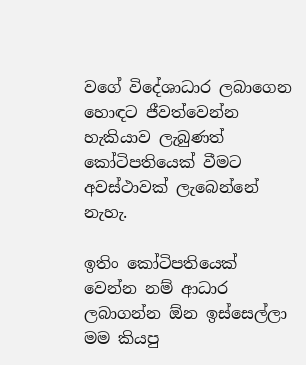වගේ විදේශාධාර ලබාගෙන හොඳට ජීවත්වෙන්න හැකියාව ලැබුණත් කෝටිපතියෙක් වීමට අවස්ථාවක් ලැබෙන්නේ නැහැ.

ඉතිං කෝටිපතියෙක් වෙන්න නම් ආධාර ලබාගන්න ඕන ඉස්සෙල්ලා මම කියපු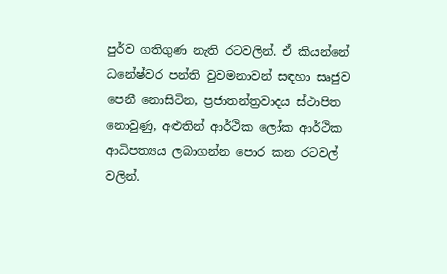පුර්ව ගතිගුණ නැති රටවලින්. ඒ කියන්නේ ධනේෂ්වර පන්ති වුවමනාවන් සඳහා සෘජුව පෙනී නොසිටින, ප්‍රජාතන්ත්‍රවාදය ස්ථාපිත නොවුණු, අළුතින් ආර්ථික ලෝක ආර්ථික ආධිපත්‍යය ලබාගන්න පොර කන රටවල් වලින්.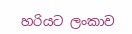හරියට ලංකාව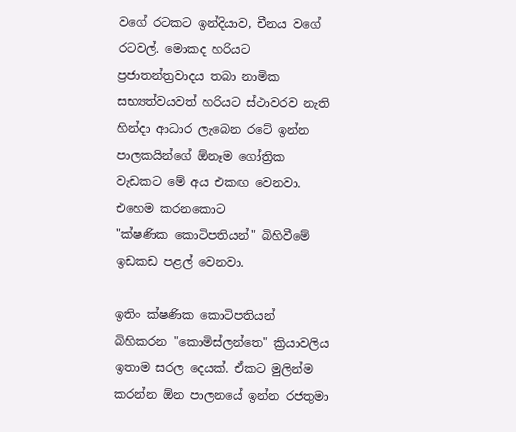වගේ රටකට ඉන්දියාව, චීනය වගේ රටවල්. මොකද හරියට ප්‍රජාතන්ත්‍රවාදය තබා නාමික සභ්‍යත්වයවත් හරියට ස්ථාවරව නැති හින්දා ආධාර ලැබෙන රටේ ඉන්න පාලකයින්ගේ ‍ඕනෑම ගෝත්‍රික වැඩකට මේ අය එකඟ වෙනවා. එහෙම කරනකොට "ක්ෂණික ‍කොටිපතියන්" බිහිවීමේ ඉඩකඩ පළල් වෙනවා.

ඉතිං ක්ෂණික කොටිපතියන් බිහිකරන "කොමිස්ලන්තෙ" ක්‍රියාවලිය ඉතාම සරල දෙයක්. ඒකට මුලින්ම කරන්න ඕන පාලනයේ ඉන්න රජතුමා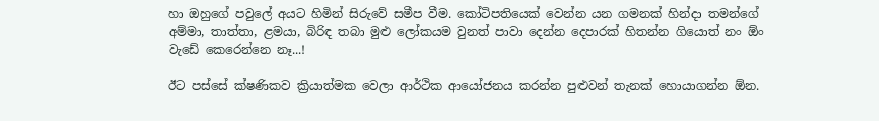හා ඔහුගේ පවුලේ අයට හිමින් සිරුවේ සමීප වීම. කෝටිපතියෙක් වෙන්න යන ගමනක් හින්දා තමන්ගේ අම්මා, තාත්තා, ළමයා, බිරිඳ තබා මුළු ලෝකයම වුනත් පාවා දෙන්න දෙපාරක් හිතන්න ගියොත් නං ඕං වැඩේ කෙරෙන්නෙ නෑ...!

ඊට පස්සේ ක්ෂණිකව ක්‍රියාත්මක වෙලා ආර්ථික ආයෝජනය කරන්න පුළුවන් තැනක් හොයාගන්න ඕන.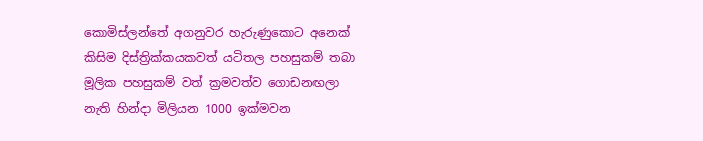කොමිස්ලන්තේ අගනුවර හැරුණුකොට අනෙක් කිසිම දිස්ත්‍රික්කයකවත් යටිතල පහසුකම් තබා මූලික පහසුකම් වත් ක්‍රමවත්ව ගොඩනඟලා නැති හින්දා මිලියන 1000 ඉක්මවන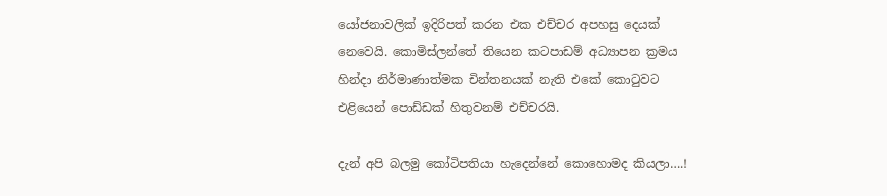යෝජනාවලික් ඉදිරිපත් කරන එක එච්චර අපහසු දෙයක් නෙවෙයි. කොමිස්ලන්තේ තියෙන කටපාඩම් අධ්‍යාපන ක්‍රමය හින්දා නිර්මාණාත්මක චින්තනයක් නැති එකේ කොටුවට එළියෙන් පොඩ්ඩක් හිතුවනම් එච්චරයි.

දැන් අපි බලමු කෝටිපතියා හැදෙන්නේ කොහොමද කියලා….!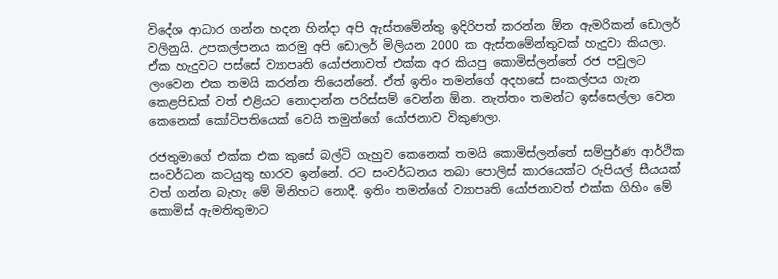විදේශ ආධාර ගන්න හදන හින්දා අපි ඇස්තමේන්තු ඉදිරිපත් කරන්න ඕන ඇමරිකන් ඩොලර් වලිනුයි. උපකල්පනය කරමු අපි ඩොලර් මිලියන 2000 ක ඇස්තමේන්තුවක් හැදුවා කියලා. ඒක හැදුවට පස්සේ ව්‍යාපෘති යෝජනාවත් එක්ක අර කියපු කොමිස්ලන්තේ රජ පවුලට ලංවෙන එක තමයි කරන්න තියෙන්නේ. ඒත් ඉතිං තමන්ගේ අදහසේ සංකල්පය ගැන කෙළපිඩක් වත් එළියට නොදාන්න පරිස්සම් වෙන්න ඕන. නැත්තං තමන්ට ඉස්සෙල්ලා වෙන කෙනෙක් කෝටිපතියෙක් වෙයි තමුන්ගේ යෝජනාව විකුණලා.

රජතුමාගේ එක්ක එක කුසේ බල්ටි ගැහුව කෙනෙක් තමයි කොමිස්ලන්තේ සම්පුර්ණ ආර්ථික සංවර්ධන කටයුතු භාරව ඉන්නේ. රට සංවර්ධනය තබා‍ පොලිස් කාරයෙක්ට රුපියල් සීයයක් වත් ගන්න බැහැ ‍මේ මිනිහට නොදී. ඉතිං තමන්ගේ ව්‍යාපෘති යෝජනාවත් එක්ක ගිහිං මේ කොමිස් ඇමතිතුමාට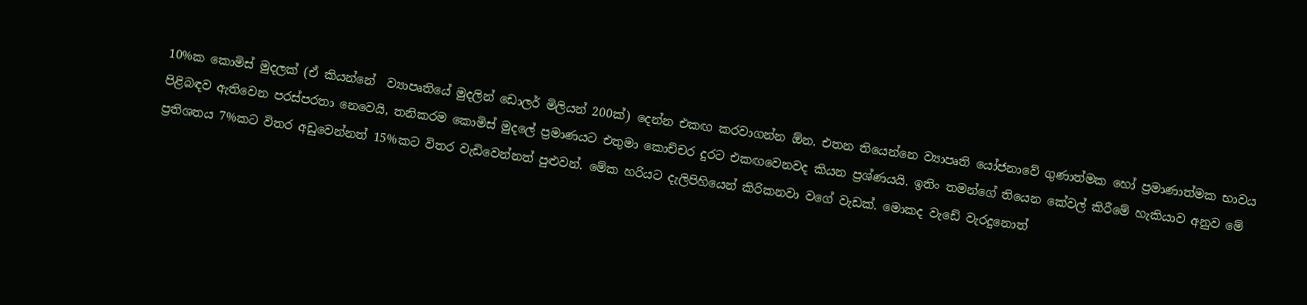10%ක කොමිස් මුදලක් (ඒ කියන්නේ ‍ ව්‍යාපෘතියේ මුදලින් ඩොලර් මිලියන් 200ක්) දෙන්න එකඟ කරවාගන්න ඕන. එතන තියෙන්නෙ ව්‍යාපෘති යෝජනාවේ ගුණාත්මක හෝ ප්‍රමාණාත්මක භාවය පිළිබඳව ඇතිවෙන පරස්පරතා නෙවෙයි, තනිකරම කොමිස් මුදලේ ප්‍රමාණයට එතුමා කොච්චර දුරට එකඟවෙනවද කියන ප්‍රශ්ණයයි. ඉතිං තමන්ගේ තියෙන කේවල් කිරීමේ හැකියාව අනුව මේ ප්‍රතිශතය 7%කට විතර අඩුවෙන්නත් 15%කට විතර වැඩිවෙන්නත් පුළුවන්. මේක හරියට දැලිපිහියෙන් කිරිකනවා වගේ වැඩක්. මොකද වැඩේ වැරදුනොත්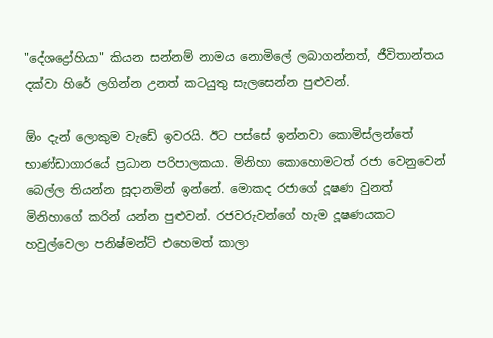"දේශද්‍රෝහියා" කියන සන්නම් නාමය නොමිලේ ලබාගන්නත්, ජීවිතාන්තය දක්වා හිරේ ලගින්න උනත් කටයුතු ‍සැලසෙන්න පුළුවන්.

ඕං දැන් ලොකුම වැඩේ ඉවරයි. ඊට පස්සේ ඉන්නවා කොමිස්ලන්තේ භාණ්ඩාගාරයේ ප්‍රධාන පරිපාලකයා. මිනිහා කොහොමටත් රජා වෙනුවෙන් බෙල්ල තියන්න සූදානමින් ඉන්නේ. මොකද රජාගේ දූෂණ වුනත් මිනිහාගේ කරින් යන්න පුළුවන්. රජවරුවන්ගේ හැම දූෂණයකට හවුල්වෙලා පනිෂ්මන්ට් එහෙමත් කාලා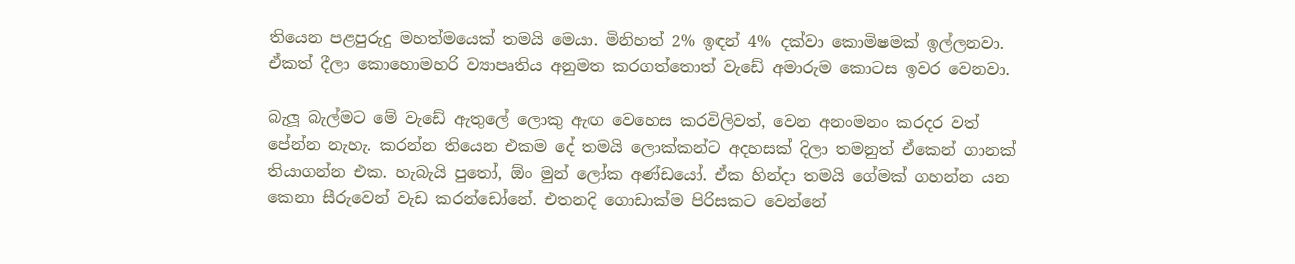තියෙන පළපුරුදු මහත්මයෙක් තමයි මෙයා. මිනිහත් 2% ඉඳන් 4% දක්වා කොමිෂමක් ඉල්ලනවා. ඒකත් දීලා කොහොමහරි ව්‍යාපෘතිය ‍අනුමත ‍කරගත්තොත් වැඩේ අමාරුම කොටස ඉවර වෙනවා.

බැලූ බැල්මට මේ වැඩේ ඇතුලේ ලොකු ඇඟ වෙහෙස කරවිලිවත්, වෙන අනංමනං කරදර වත් පේන්න නැහැ. කරන්න තියෙන එකම දේ තමයි ලොක්කන්ට අදහසක් දිලා තමනුත් ඒකෙන් ගානක් තියාගන්න එක. හැබැයි පුතෝ, ඕං මුන් ලෝක අණ්ඩයෝ. ඒක හින්දා තමයි ගේමක් ගහන්න යන කෙනා සීරුවෙන් වැඩ කරන්ඩෝනේ. එතනදි ගොඩාක්ම පිරිසකට වෙන්නේ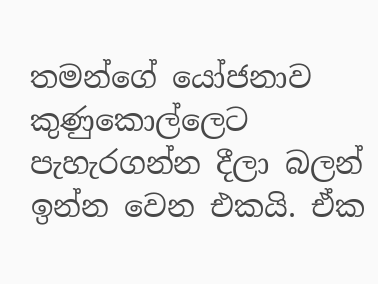තමන්ගේ යෝජනාව කුණුකොල්ලෙට පැහැරගන්න දීලා බලන් ඉන්න වෙන එකයි. ඒක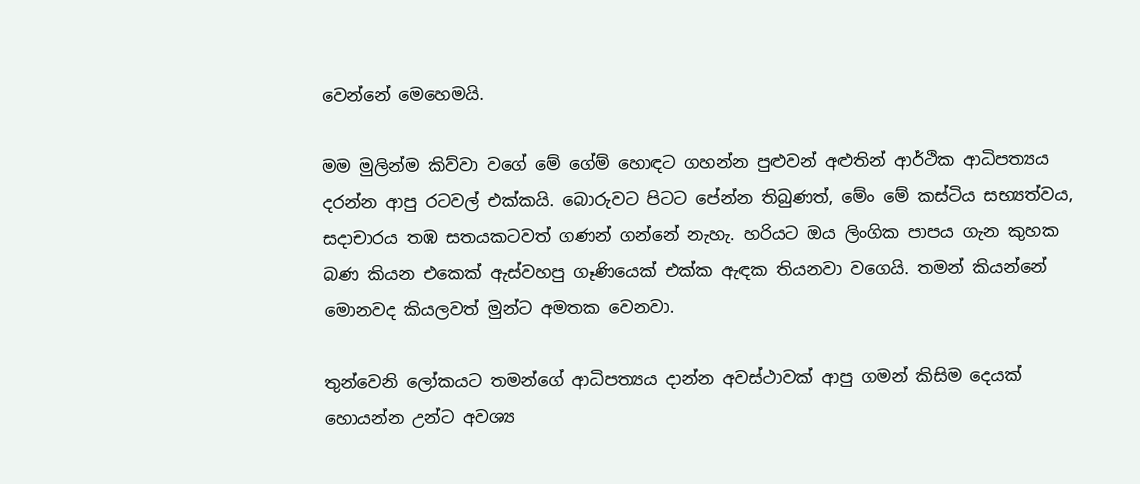වෙන්නේ මෙහෙමයි.

මම මුලින්ම කිව්වා වගේ මේ ගේම් හොඳට ගහන්න පුළුවන් අළුතින් ආර්ථික ආධිපත්‍යය දරන්න ආපු රටවල් එක්කයි. බොරුවට පිටට පේන්න තිබුණත්, මේං මේ කස්ටිය සභ්‍යත්වය, සදාචාරය තඹ සතයකටවත් ගණන් ගන්නේ නැහැ. හරියට ඔය ලිංගික පාපය ගැන කුහක බණ කියන එකෙක් ඇස්වහපු ගෑණියෙක් එක්ක ඇඳක තියනවා වගෙයි. තමන් කියන්නේ මොනවද කියලවත් මුන්ට අමතක වෙනවා.

තුන්වෙනි ලෝකයට තමන්ගේ ආධිපත්‍යය දාන්න අවස්ථාවක් ආපු ගමන් කිසිම දෙයක් හොයන්න උන්ට අවශ්‍ය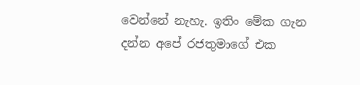වෙන්නේ නැහැ. ඉතිං මේක ගැන දන්න අපේ රජතුමාගේ එක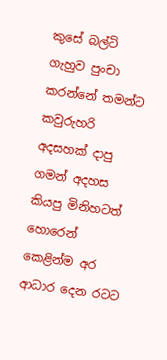කුසේ බල්ටි ගැහුව පුංචා කරන්නේ තමන්ට කවුරුහරි අදසහක් දාපු ගමන් අදහස කියපු මිනිහටත් හොරෙන් කෙළින්ම අර ආධාර දෙන රටට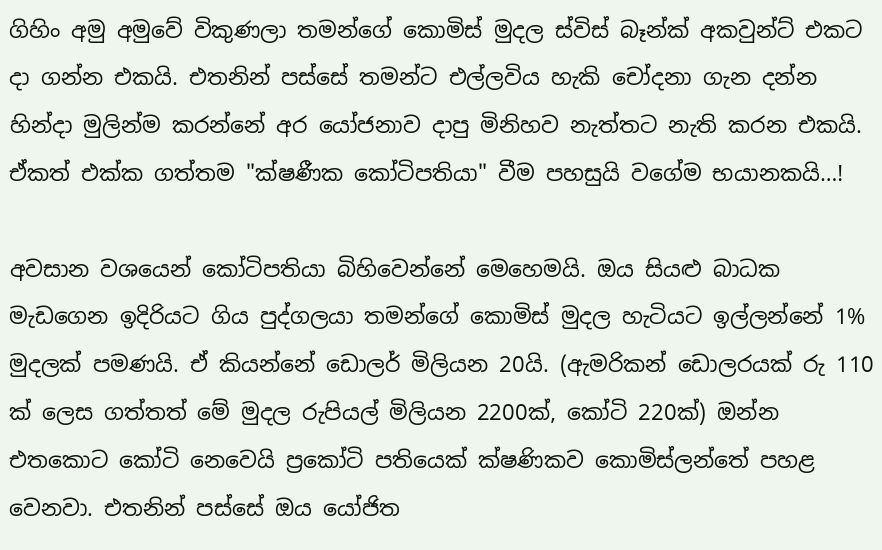ගිහිං අමු අමුවේ විකුණලා තමන්ගේ කොමිස් මුදල ස්විස් බෑන්ක් අකවුන්ට් එකට දා ගන්න එකයි. එතනින් පස්සේ තමන්ට එල්ලවිය හැකි ‍චෝදනා ගැන දන්න හින්දා මුලින්ම කරන්නේ අර යෝජනාව දාපු මිනිහව නැත්තට නැති කරන එකයි. ඒකත් එක්ක ගත්තම "ක්ෂණීක කෝටිපතියා" වීම පහසුයි වගේම භයානකයි…!

අවසාන වශයෙන් කෝටිපතියා බිහිවෙන්නේ මෙහෙමයි. ඔය සියළු බාධක මැඩගෙන ඉදිරියට ගිය පුද්ගලයා තමන්ගේ කොමිස් මුදල හැටියට ඉල්ලන්නේ 1% මුදලක් පමණයි. ඒ කියන්නේ ඩොලර් මිලියන 20යි. (ඇමරිකන් ඩොලරයක් රු 110 ක් ලෙස ගත්තත් මේ මුදල රුපියල් මිලියන 2200ක්, කෝටි 220ක්) ඔන්න එතකොට කෝටි නෙවෙයි ප්‍රකෝටි පතියෙක් ක්ෂණිකව කොමිස්ලන්තේ පහළ වෙනවා. එතනින් පස්සේ ඔය යෝජිත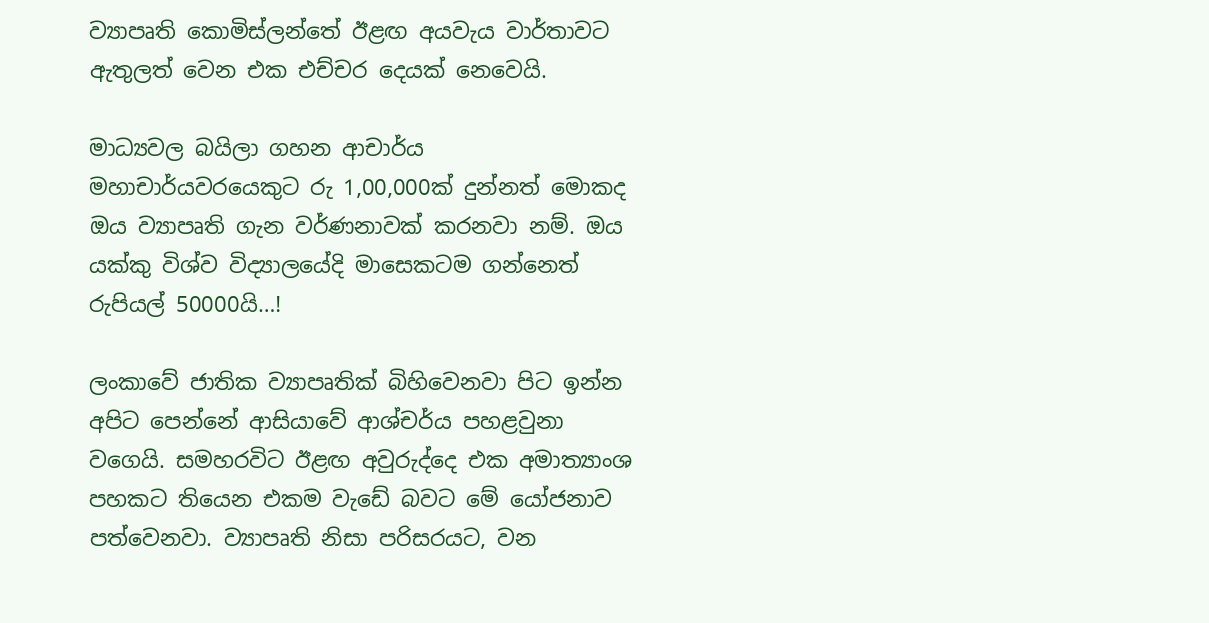ව්‍යාපෘති කොමිස්ලන්තේ ඊළඟ අයවැය වාර්තාවට ඇතුලත් වෙන එක එච්චර දෙයක් නෙවෙයි.

මාධ්‍යවල බයිලා ගහන ආචාර්ය මහාචාර්යවරයෙකුට රු 1,00,000ක් දුන්නත් මොකද ඔය ව්‍යාපෘති ගැන වර්ණනාවක් කරනවා නම්. ඔය යක්කු විශ්ව විද්‍යාලයේදි මාසෙකටම ගන්නෙත් රුපියල් 50000යි…!

ලංකාවේ ජාතික ව්‍යාපෘතික් බිහිවෙනවා පිට ඉන්න අපිට පෙන්නේ ආසියාවේ ආශ්චර්ය පහළවුනා වගෙයි. සමහරවිට ඊළඟ අවුරුද්දෙ එක අමාත්‍යාංශ පහකට තියෙන එකම වැඩේ බවට මේ යෝජනාව පත්වෙනවා. ව්‍යාපෘති නිසා පරිසරයට, වන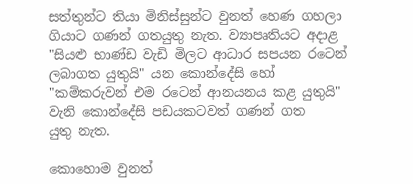සත්තුන්ට තියා මිනිස්සුන්ට වුනත් හෙණ ගහලා ගියාට ගණන් ගතයුතු නැත. ව්‍යාපෘතියට අදාළ "සියළු භාණ්ඩ වැඩි මිලට ආධාර සපයන රටෙන් ලබාගත යුතුයි" යන කොන්දේසි හෝ "කම්කරුවන් එම රටෙන් ආනයනය කළ යුතුයි" වැනි කොන්දේසි පඩයකටවත් ගණන් ගත
යුතු නැත.

කොහොම වුනත්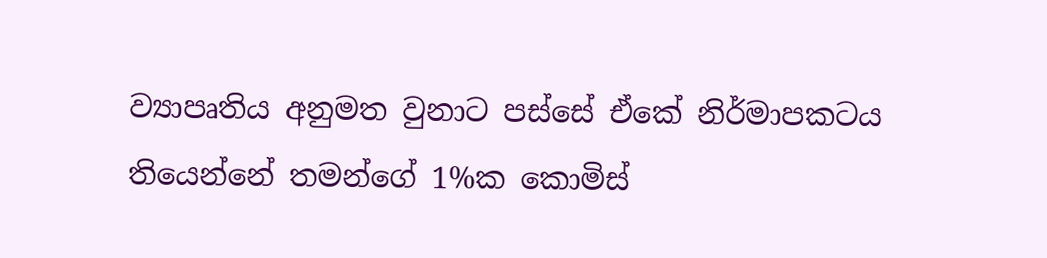ව්‍යාපෘතිය අනුමත වුනාට පස්සේ ඒකේ නිර්මාපකටය තියෙන්නේ තමන්ගේ 1%ක කොමිස්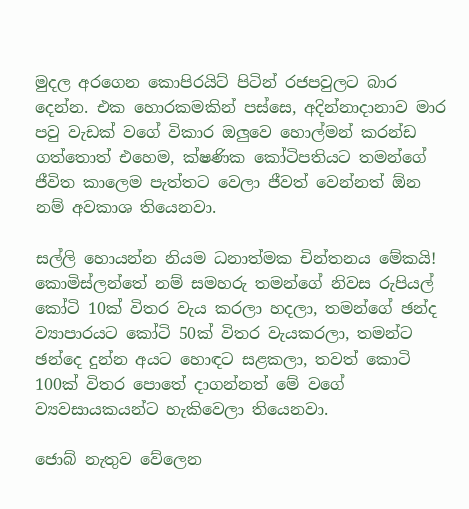මුදල අරගෙන කොපිරයිට් පිටින් රජපවුලට බාර දෙන්න. එක හොරකමකින් පස්සෙ, අදින්නාදානාව මාර පවු වැඩක් වගේ විකාර ඔලුවෙ හොල්මන් කරන්ඩ ගත්තොත් එහෙම, ක්ෂණික කෝටිපතියට තමන්ගේ ජීවිත කාලෙම පැත්තට වෙලා ජීවත් වෙන්නත් ඕන නම් අවකාශ තියෙනවා.

සල්ලි හොයන්න නියම ධනාත්මක චින්තනය මේකයි! කොමිස්ලන්තේ නම් සමහරු තමන්ගේ නිවස රුපියල් කෝටි 10ක් විතර වැය කරලා හදලා, තමන්ගේ ඡන්ද ව්‍යාපාරයට කෝටි 50ක් විතර වැයකරලා, තමන්ට ඡන්දෙ දුන්න අයට හොඳට සළකලා, තවත් කොටි 100ක් විතර පොතේ දාගන්නත් මේ වගේ ව්‍යවසායකයන්ට හැකිවෙලා තියෙනවා.

ජොබ් නැතුව වේලෙන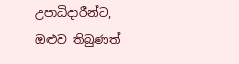උපාධිදාරීන්ට, ඔළුව තිබුණත්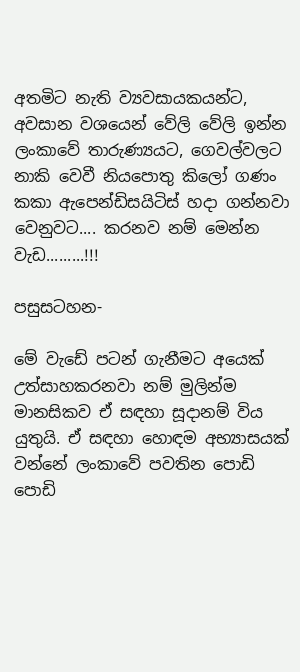අතමිට නැති ව්‍යවසායකයන්ට, අවසාන වශයෙන් වේලි වේලි ඉන්න ලංකාවේ තාරුණ්‍යයට, ගෙවල්වලට නාකි වෙවී නියපොතු කිලෝ ගණං කකා ඇපෙන්ඩිසයිටිස් හදා ගන්නවා වෙනුවට.... කරනව නම් මෙන්න වැඩ.........!!!

පසුසටහන-

මේ වැඩේ පටන් ගැනීමට අයෙක් උත්සාහකරනවා නම් මුලින්ම මානසිකව ඒ සඳහා සූදානම් විය යුතුයි. ඒ සඳහා හොඳම අභ්‍යාසයක් වන්නේ ලංකාවේ පවතින පොඩි පොඩි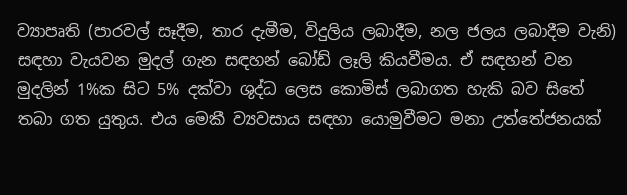ව්‍යාපෘති (පාරවල් සෑදීම, තාර දැමීම, විදුලිය ලබාදීම, නල ජලය ලබාදීම වැනි) සඳහා වැයවන මුදල් ගැන සඳහන් බෝඩ් ලෑලි කියවීමය. ඒ සඳහන් වන මුදලින් 1%ක සිට 5% දක්වා ශුද්ධ ලෙස කොමිස් ලබාගත හැකි බව සිතේ තබා ගත යුතුය. එය මෙකී ව්‍යවසාය සඳහා යොමුවීමට මනා උත්තේජනයක්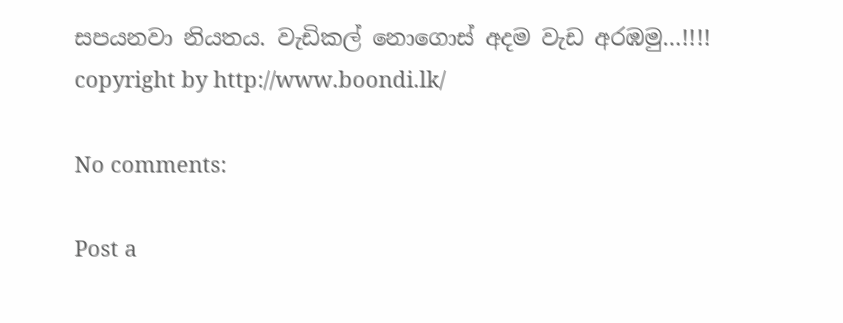සපයනවා නියතය. වැඩිකල් නොගොස් අදම වැඩ අරඹමු…!!!!
copyright by http://www.boondi.lk/

No comments:

Post a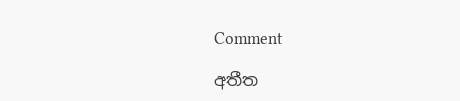Comment

අතීත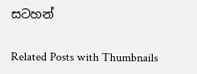සටහන්

Related Posts with Thumbnails